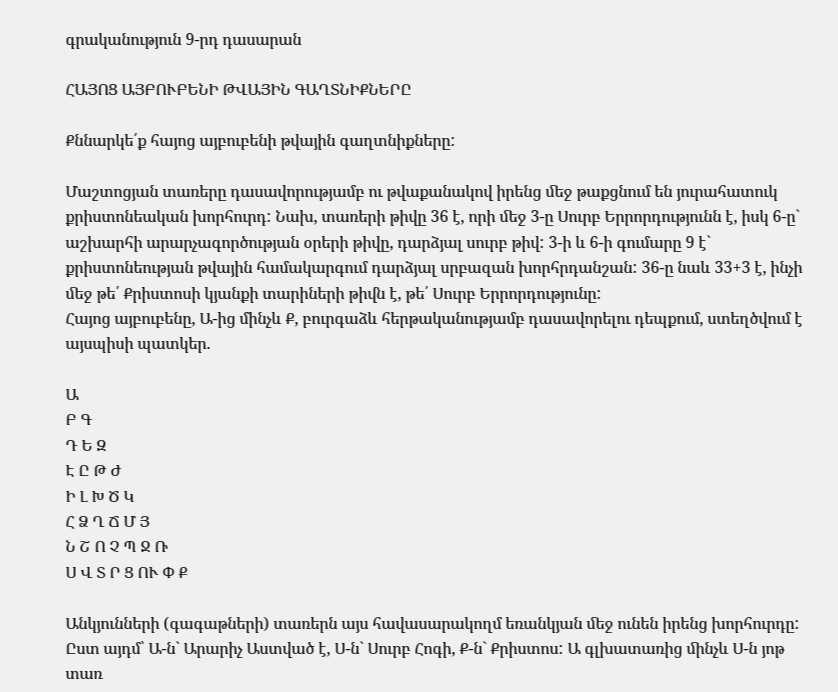գրականություն 9-րդ դասարան

ՀԱՅՈՑ ԱՅԲՈՒԲԵՆԻ ԹՎԱՅԻՆ ԳԱՂՏՆԻՔՆԵՐԸ

Քննարկե՛ք հայոց այբուբենի թվային գաղտնիքները:

Մաշտոցյան տառերը դասավորությամբ ու թվաքանակով իրենց ﬔջ թաքցնում են յուրահատուկ քրիստոնեական խորհուրդ: Նախ, տառերի թիվը 36 է, որի ﬔջ 3-ը Սուրբ Երրորդությունն է, իսկ 6-ը` աշխարհի արարչագործության օրերի թիվը, դարձյալ սուրբ թիվ: 3-ի և 6-ի գումարը 9 է` քրիստոնեության թվային համակարգում դարձյալ սրբազան խորհրդանշան: 36-ը նաև 33+3 է, ինչի ﬔջ թե՛ Քրիստոսի կյանքի տարիների թիﬖ է, թե՛ Սուրբ Երրորդությունը:
Հայոց այբուբենը, Ա-ից մինչև Ք, բուրգաձև հերթականությամբ դասավորելու դեպքում, ստեղծվում է այսպիսի պատկեր.

Ա
Բ Գ
Դ Ե Զ
Է Ը Թ Ժ
Ի Լ Խ Ծ Կ
Հ Ձ Ղ Ճ Մ Յ
Ն Շ Ո Չ Պ Ջ Ռ
Ս Վ Տ Ր Ց ՈՒ Փ Ք

Անկյունների (գագաթների) տառերն այս հավասարակողմ եռանկյան ﬔջ ունեն իրենց խորհուրդը: Ըստ այդմ՝ Ա-ն` Արարիչ Աստված է, Ս-ն` Սուրբ Հոգի, Ք-ն` Քրիստոս: Ա գլխատառից ﬕնչև Ս-ն յոթ տառ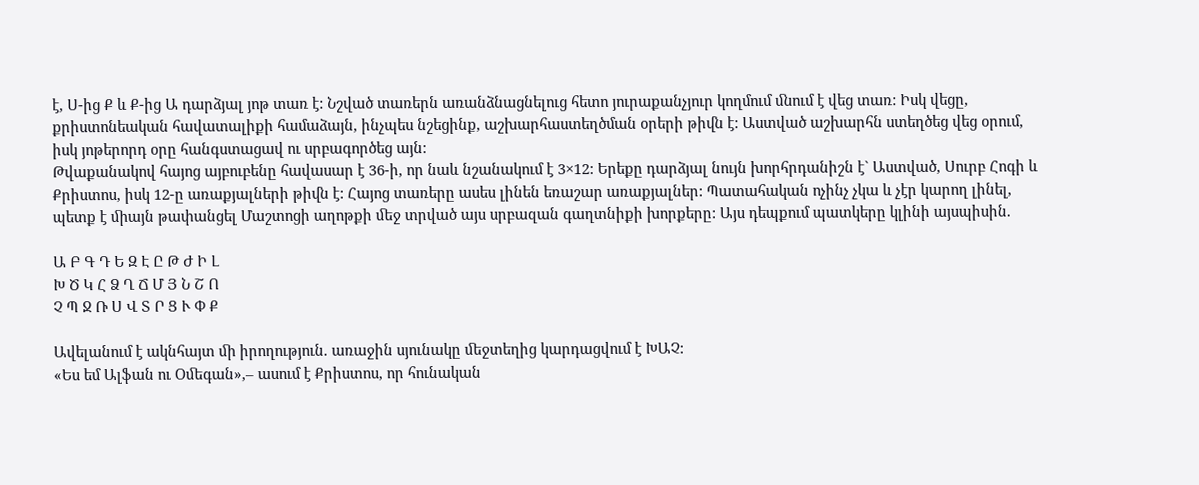է, Ս-ից Ք և Ք-ից Ա դարձյալ յոթ տառ է: Նշված տառերն առանձնացնելուց հետո յուրաքանչյուր կողմում ﬓում է վեց տառ: Իսկ վեցը, քրիստոնեական հավատալիքի համաձայն, ինչպես նշեցինք, աշխարհաստեղծման օրերի թիﬖ է: Աստված աշխարհն ստեղծեց վեց օրում, իսկ յոթերորդ օրը հանգստացավ ու սրբագործեց այն:
Թվաքանակով հայոց այբուբենը հավասար է 36-ի, որ նաև նշանակում է 3×12: Երեքը դարձյալ նույն խորհրդանիշն է` Աստված, Սուրբ Հոգի և Քրիստոս, իսկ 12-ը առաքյալների թիﬖ է: Հայոց տառերը ասես լինեն եռաշար առաքյալներ: Պատահական ոչինչ չկա և չէր կարող լինել, պետք է ﬕայն թափանցել Մաշտոցի աղոթքի ﬔջ տրված այս սրբազան գաղտնիքի խորքերը: Այս դեպքում պատկերը կլինի այսպիսին.

Ա Բ Գ Դ Ե Զ Է Ը Թ Ժ Ի Լ
Խ Ծ Կ Հ Ձ Ղ Ճ Մ Յ Ն Շ Ո
Չ Պ Ջ Ռ Ս Վ Տ Ր Ց Ւ Փ Ք

Ավելանում է ակնհայտ ﬕ իրողություն. առաջին սյունակը ﬔջտեղից կարդացվում է ԽԱՉ:
«Ես եմ Ալֆան ու Օﬔգան»,– ասում է Քրիստոս, որ հունական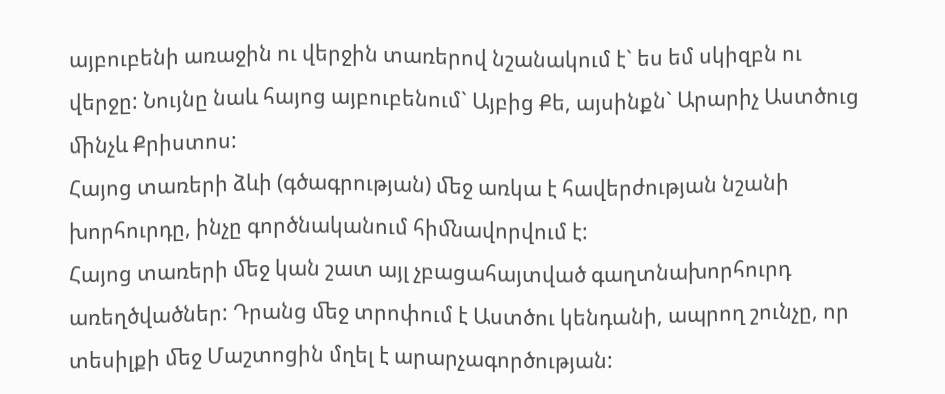այբուբենի առաջին ու վերջին տառերով նշանակում է` ես եմ սկիզբն ու վերջը: Նույնը նաև հայոց այբուբենում` Այբից Քե, այսինքն` Արարիչ Աստծուց ﬕնչև Քրիստոս:
Հայոց տառերի ձևի (գծագրության) ﬔջ առկա է հավերժության նշանի խորհուրդը, ինչը գործնականում հիﬓավորվում է:
Հայոց տառերի ﬔջ կան շատ այլ չբացահայտված գաղտնախորհուրդ առեղծվածներ: Դրանց ﬔջ տրոփում է Աստծու կենդանի, ապրող շունչը, որ տեսիլքի ﬔջ Մաշտոցին մղել է արարչագործության: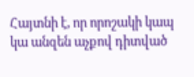Հայտնի է, որ որոշակի կապ կա անզեն աչքով դիտված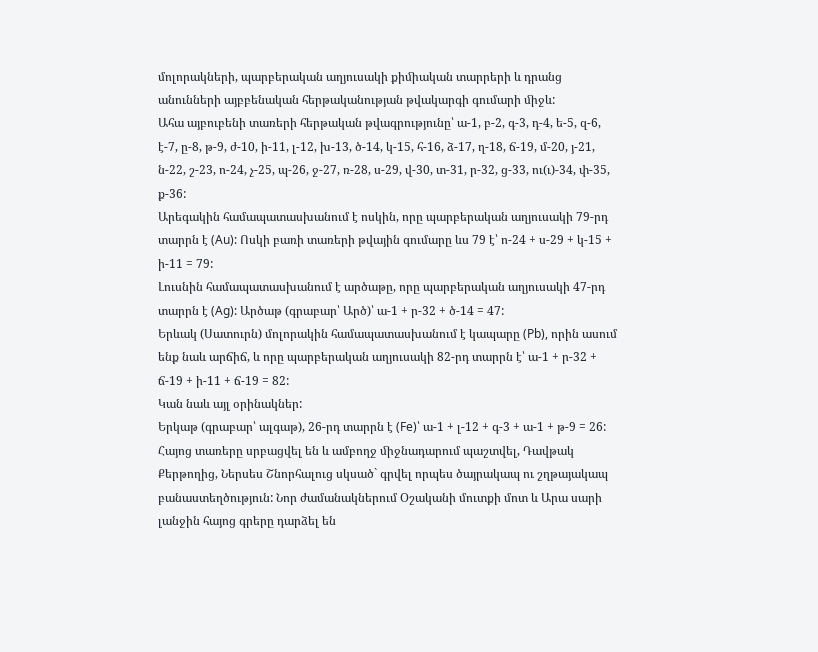մոլորակների, պարբերական աղյուսակի քիﬕական տարրերի և դրանց անունների այբբենական հերթականության թվակարգի գումարի ﬕջև:
Ահա այբուբենի տառերի հերթական թվագրությունը՝ ա-1, բ-2, գ-3, դ-4, ե-5, զ-6, է-7, ը-8, թ-9, ժ-10, ի-11, լ-12, խ-13, ծ-14, կ-15, հ-16, ձ-17, ղ-18, ճ-19, մ-20, յ-21, ն-22, շ-23, ո-24, չ-25, պ-26, ջ-27, ռ-28, ս-29, վ-30, տ-31, ր-32, ց-33, ու(ւ)-34, փ-35, ք-36:
Արեգակին համապատասխանում է ոսկին, որը պարբերական աղյուսակի 79-րդ տարրն է (Au): Ոսկի բառի տառերի թվային գումարը ևս 79 է՝ ո-24 + ս-29 + կ-15 + ի-11 = 79:
Լուսնին համապատասխանում է արծաթը, որը պարբերական աղյուսակի 47-րդ տարրն է (Ag): Արծաթ (գրաբար՝ Արծ)՝ ա-1 + ր-32 + ծ-14 = 47:
Երևակ (Սատուրն) մոլորակին համապատասխանում է կապարը (Pb), որին ասում ենք նաև արճիճ, և որը պարբերական աղյուսակի 82-րդ տարրն է՝ ա-1 + ր-32 + ճ-19 + ի-11 + ճ-19 = 82:
Կան նաև այլ օրինակներ:
Երկաթ (գրաբար՝ ալգաթ), 26-րդ տարրն է (Fe)՝ ա-1 + լ-12 + գ-3 + ա-1 + թ-9 = 26: Հայոց տառերը սրբացվել են և ամբողջ ﬕջնադարում պաշտվել, Դավթակ Քերթողից, Ներսես Շնորհալուց սկսած` գրվել որպես ծայրակապ ու շղթայակապ բանաստեղծություն: Նոր ժամանակներում Օշականի մուտքի մոտ և Արա սարի լանջին հայոց գրերը դարձել են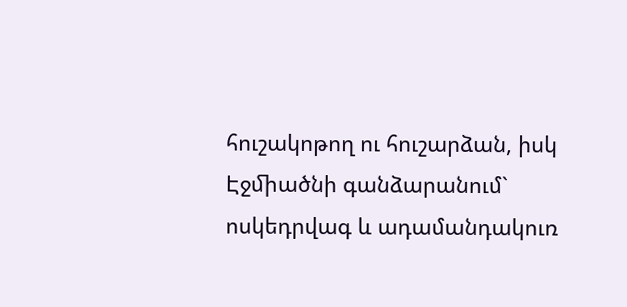հուշակոթող ու հուշարձան, իսկ Էջﬕածնի գանձարանում` ոսկեդրվագ և ադամանդակուռ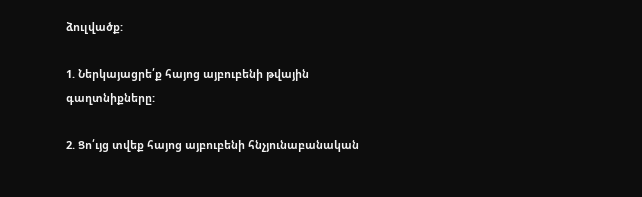ձուլվածք:

1. Ներկայացրե՛ք հայոց այբուբենի թվային գաղտնիքները:

2. Ցո՛ւյց տվեք հայոց այբուբենի հնչյունաբանական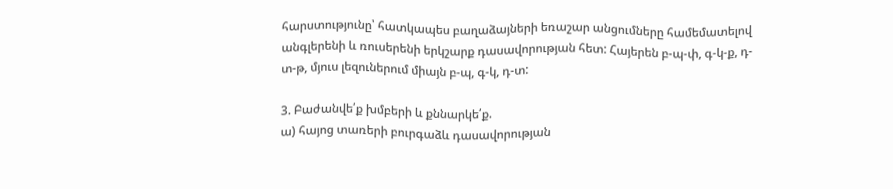հարստությունը՝ հատկապես բաղաձայների եռաշար անցումները համեմատելով անգլերենի և ռուսերենի երկշարք դասավորության հետ: Հայերեն բ-պ-փ, գ-կ-ք, դ-տ-թ, մյուս լեզուներում միայն բ-պ, գ-կ, դ-տ:

3. Բաժանվե՛ք խմբերի և քննարկե՛ք.
ա) հայոց տառերի բուրգաձև դասավորության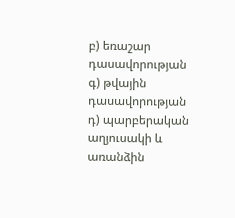բ) եռաշար դասավորության
գ) թվային դասավորության
դ) պարբերական աղյուսակի և առանձին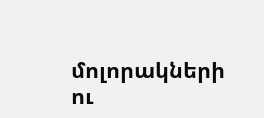մոլորակների ու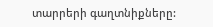տարրերի գաղտնիքները: